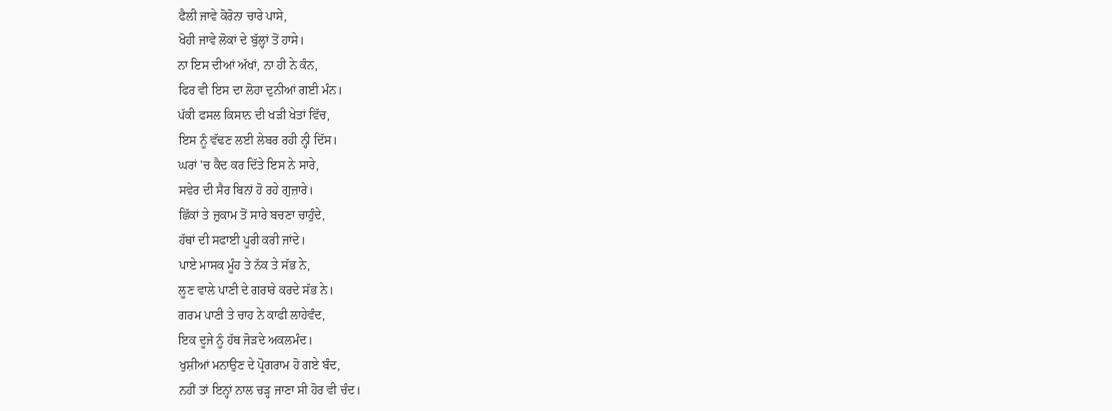ਫੈਲੀ ਜਾਵੇ ਕੋਰੋਨਾ ਚਾਰੇ ਪਾਸੇ,
ਖੋਹੀ ਜਾਵੇ ਲੋਕਾਂ ਦੇ ਬੁੱਲ੍ਹਾਂ ਤੋਂ ਹਾਸੇ।
ਨਾ ਇਸ ਦੀਆਂ ਅੱਖਾਂ, ਨਾ ਹੀ ਨੇ ਕੰਨ,
ਫਿਰ ਵੀ ਇਸ ਦਾ ਲੋਹਾ ਦੁਨੀਆਂ ਗਈ ਮੰਨ।
ਪੱਕੀ ਫਸਲ ਕਿਸਾਨ ਦੀ ਖੜੀ ਖੇਤਾਂ ਵਿੱਚ,
ਇਸ ਨੂੰ ਵੱਢਣ ਲਈ ਲੇਬਰ ਰਹੀ ਨ੍ਹੀ ਦਿੱਸ।
ਘਰਾਂ 'ਚ ਕੈਦ ਕਰ ਦਿੱਤੇ ਇਸ ਨੇ ਸਾਰੇ,
ਸਵੇਰ ਦੀ ਸੈਰ ਬਿਨਾਂ ਹੋ ਰਹੇ ਗੁਜ਼ਾਰੇ।
ਛਿੱਕਾਂ ਤੇ ਜ਼ੁਕਾਮ ਤੋਂ ਸਾਰੇ ਬਚਣਾ ਚਾਹੁੰਦੇ,
ਹੱਥਾਂ ਦੀ ਸਫਾਈ ਪੂਰੀ ਕਰੀ ਜਾਂਦੇ।
ਪਾਏ ਮਾਸਕ ਮੂੰਹ ਤੇ ਨੱਕ ਤੇ ਸੱਭ ਨੇ,
ਲੂਣ ਵਾਲੇ ਪਾਣੀ ਦੇ ਗਰਾਰੇ ਕਰਦੇ ਸੱਭ ਨੇ।
ਗਰਮ ਪਾਣੀ ਤੇ ਚਾਹ ਨੇ ਕਾਫੀ ਲਾਹੇਵੰਦ,
ਇਕ ਦੂਜੇ ਨੂੰ ਹੱਥ ਜੋੜਦੇ ਅਕਲਮੰਦ।
ਖੁਸ਼ੀਆਂ ਮਨਾਉਣ ਦੇ ਪ੍ਰੋਗਰਾਮ ਹੋ ਗਏ ਬੰਦ,
ਨਹੀਂ ਤਾਂ ਇਨ੍ਹਾਂ ਨਾਲ ਚੜ੍ਹ ਜਾਣਾ ਸੀ ਹੋਰ ਵੀ ਚੰਦ।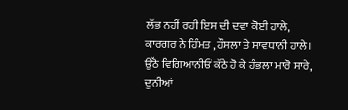ਲੱਭ ਨਹੀਂ ਰਹੀ ਇਸ ਦੀ ਦਵਾ ਕੋਈ ਹਾਲੇ,
ਕਾਰਗਰ ਨੇ ਹਿੰਮਤ ,ਹੌਸਲਾ ਤੇ ਸਾਵਧਾਨੀ ਹਾਲੇ।
ਉੱਠੋ ਵਿਗਿਆਨੀਓਂ ਕੱਠੇ ਹੋ ਕੇ ਹੰਭਲਾ ਮਾਰੋ ਸਾਰੇ,
ਦੁਨੀਆਂ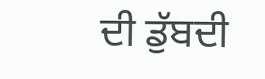ਦੀ ਡੁੱਬਦੀ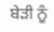ਬੇੜੀ ਨੂੰ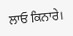ਲਾਓ ਕਿਨਾਰੇ।